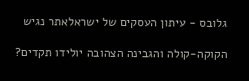גלובס - עיתון העסקים של ישראלאתר נגיש

הקוקה-קולה והגבינה הצהובה יולידו תקדים?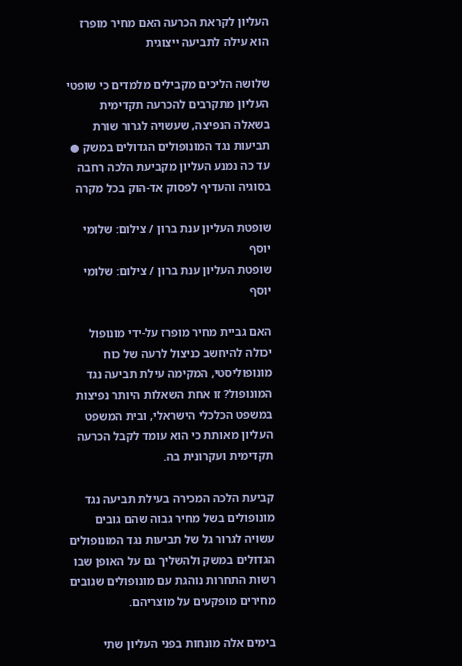העליון לקראת הכרעה האם מחיר מופרז הוא עילה לתביעה ייצוגית

שלושה הליכים מקבילים מלמדים כי שופטי העליון מתקרבים להכרעה תקדימית בשאלה הנפיצה, שעשויה לגרור שורת תביעות נגד המונופולים הגדולים במשק ● עד כה נמנע העליון מקביעת הלכה רחבה בסוגיה והעדיף לפסוק אד-הוק בכל מקרה

שופטת העליון ענת ברון / צילום: שלומי יוסף
שופטת העליון ענת ברון / צילום: שלומי יוסף

האם גביית מחיר מופרז על-ידי מונופול יכולה להיחשב כניצול לרעה של כוח מונופוליסטי, המקימה עילת תביעה נגד המונופול? זו אחת השאלות היותר נפיצות במשפט הכלכלי הישראלי, ובית המשפט העליון מאותת כי הוא עומד לקבל הכרעה תקדימית ועקרונית בה.

קביעת הלכה המכירה בעילת תביעה נגד מונופולים בשל מחיר גבוה שהם גובים עשויה לגרור גל של תביעות נגד המונופולים הגדולים במשק ולהשליך גם על האופן שבו רשות התחרות נוהגת עם מונופולים שגובים מחירים מופקעים על מוצריהם.

בימים אלה מונחות בפני העליון שתי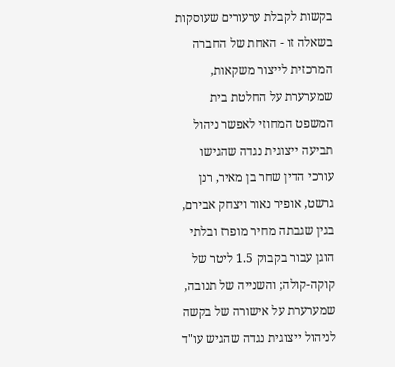בקשות לקבלת ערעורים שעוסקות בשאלה זו - האחת של החברה המרכזית לייצור משקאות, שמערערת על החלטת בית המשפט המחוזי לאפשר ניהול תביעה ייצוגית נגדה שהגישו עורכי הדין שחר בן מאיר, רנן גרשט, אופיר נאור ויצחק אבירם, בגין שגבתה מחיר מופרז ובלתי הוגן עבור בקבוק 1.5 ליטר של קוקה-קולה; והשנייה של תנובה, שמערערת על אישורה של בקשה לניהול ייצוגית נגדה שהגיש עו"ד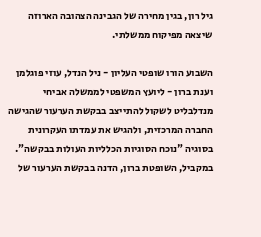גיל רון, בגין מחירה של הגבינה הצהובה הארוזה שיצאה מפיקוח ממשלתי.

השבוע הורו שופטי העליון - ניל הנדל, עוזי פוגלמן וענת ברון - ליועץ המשפטי לממשלה אביחי מנדלבליט לשקול להתייצב בבקשת הערעור שהגישה החברה המרכזית, ולהגיש את עמדתו העקרונית בסוגיה "נוכח הסוגיות הכלליות העולות בבקשה". במקביל, השופטת ברון, הדנה בבקשת הערעור של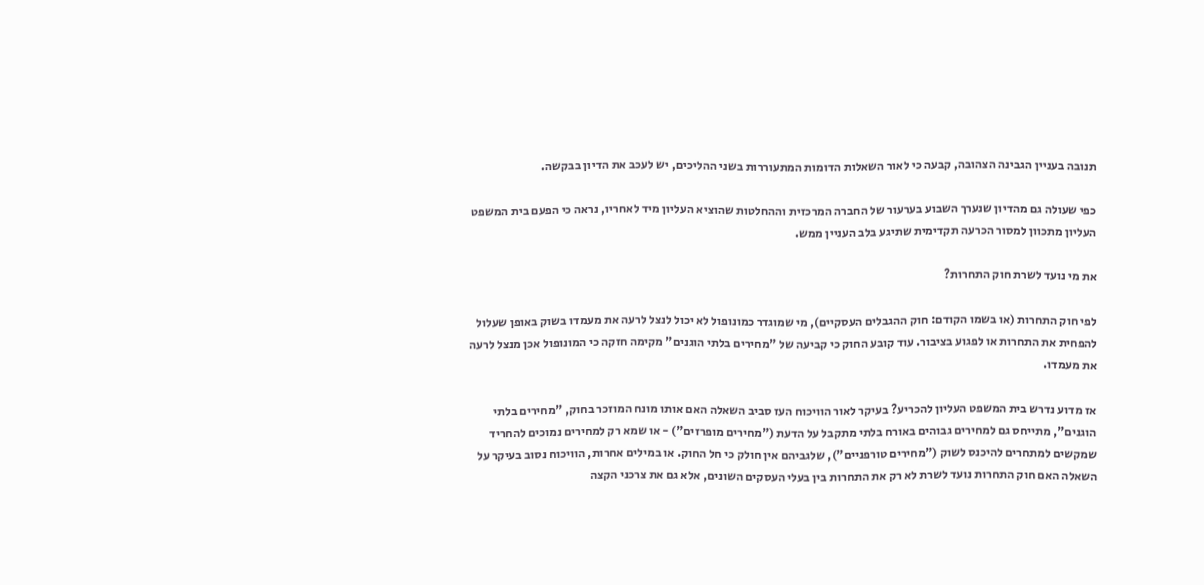תנובה בעניין הגבינה הצהובה, קבעה כי לאור השאלות הדומות המתעוררות בשני ההליכים, יש לעכב את הדיון בבקשה.

כפי שעולה גם מהדיון שנערך השבוע בערעור של החברה המרכזית וההחלטות שהוציא העליון מיד לאחריו, נראה כי הפעם בית המשפט העליון מתכוון למסור הכרעה תקדימית שתיגע בלב העניין ממש.

את מי נועד לשרת חוק התחרות?

לפי חוק התחרות (או בשמו הקודם: חוק ההגבלים העסקיים), מי שמוגדר כמונופול לא יכול לנצל לרעה את מעמדו בשוק באופן שעלול להפחית את התחרות או לפגוע בציבור. עוד קובע החוק כי קביעה של "מחירים בלתי הוגנים" מקימה חזקה כי המונופול אכן מנצל לרעה את מעמדו.

אז מדוע נדרש בית המשפט העליון להכריע? בעיקר לאור הוויכוח העז סביב השאלה האם אותו מונח המוזכר בחוק, "מחירים בלתי הוגנים", מתייחס גם למחירים גבוהים באורח בלתי מתקבל על הדעת ("מחירים מופרזים") - או שמא רק למחירים נמוכים להחריד שמקשים למתחרים להיכנס לשוק ("מחירים טורפניים"), שלגביהם אין חולק כי חל החוק. או במילים אחרות, הוויכוח נסוב בעיקר על השאלה האם חוק התחרות נועד לשרת לא רק את התחרות בין בעלי העסקים השונים, אלא גם את צרכני הקצה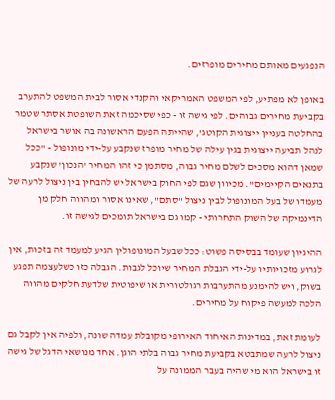הנפגעים מאותם מחירים מופרזים.

באופן לא מפתיע, לפי המשפט האמריקאי והקנדי אסור לבית המשפט להתערב בקביעת מחירים גבוהים. לפי גישה זו - כפי שסיכמה זאת השופטת אסתר שטמר בהחלטה בעניין ייצוגית הקוטג', שהייתה הפעם הראשונה בה אושר בישראל לנהל תביעה ייצוגית בגין עילה של מחיר מופרז שנקבע על-ידי מונופול - "ככל שמאן דהוא מסכים לשלם מחיר גבוה, מסתמן כי זהו המחיר 'הנכון' שנקבע בתנאים הקיימים". מכיוון שגם לפי החוק בישראל יש להבחין בין ניצול לרעה של מעמדו של בעל המונופול לבין ניצול "סתם", שאינו אסור ומהווה חלק מן הדינמיקה של השוק התחרותי - קמו גם בישראל תומכים לגישה זו.

ההיגיון שעומד בבסיסה פשוט: ככל שבעל המונופולין הגיע למעמד זה בזכות, אין לגרוע מזכויותיו על-ידי הגבלת המחיר שיוכל לגבות. הגבלה כזו כשלעצמה תפגע בשוק, ויש להימנע מהתערבות רגולטורית או שיפוטית שלדעת חלקים מהווה הלכה למעשה פיקוח על מחירים.

לעומת זאת, במדינות האיחוד האירופי מקובלת עמדה שונה, ולפיה אין לקבל גם ניצול לרעה שמתבטא בקביעת מחיר גבוה בלתי הוגן. אחד מנושאי הדגל של גישה זו בישראל הוא מי שהיה בעבר הממונה על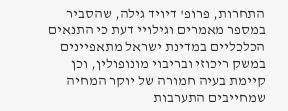התחרות, פרופ' דיויד גילה, שהסביר במספר מאמרים וגילויי דעת כי התנאים הכלכליים במדינת ישראל מתאפיינים במשק ריכוזי ובריבוי מונופולין, וכן קיימת בעיה חמורה של יוקר המחיה שמחייבים התערבות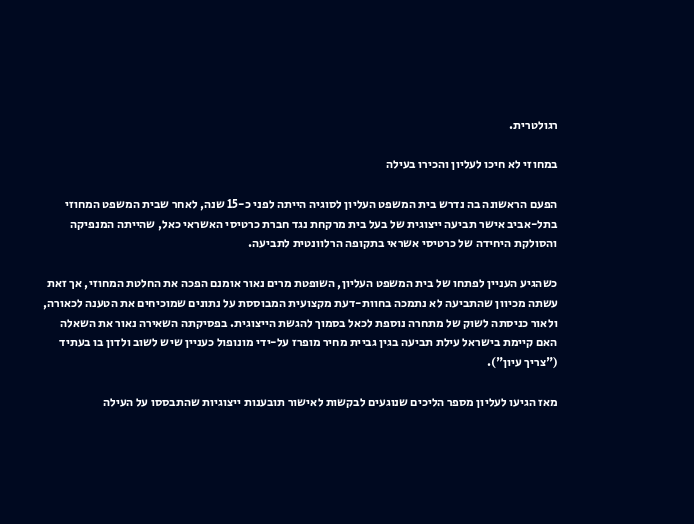רגולטרית.

במחוזי לא חיכו לעליון והכירו בעילה

הפעם הראשונה בה נדרש בית המשפט העליון לסוגיה הייתה לפני כ-15 שנה, לאחר שבית המשפט המחוזי בתל-אביב אישר תביעה ייצוגית של בעל בית מרקחת נגד חברת כרטיסי האשראי כאל, שהייתה המנפיקה והסולקת היחידה של כרטיסי אשראי בתקופה הרלוונטית לתביעה.

כשהגיע העניין לפתחו של בית המשפט העליון, השופטת מרים נאור אומנם הפכה את החלטת המחוזי, אך זאת עשתה מכיוון שהתביעה לא נתמכה בחוות-דעת מקצועית המבוססת על נתונים שמוכיחים את הטענה לכאורה, ולאור כניסתה לשוק של מתחרה נוספת לכאל בסמוך להגשת הייצוגית. בפסיקתה השאירה נאור את השאלה האם קיימת בישראל עילת תביעה בגין גביית מחיר מופרז על-ידי מונופול כעניין שיש לשוב ולדון בו בעתיד ("צריך עיון").

מאז הגיעו לעליון מספר הליכים שנוגעים לבקשות לאישור תובענות ייצוגיות שהתבססו על העילה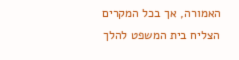האמורה, אך בכל המקרים הצליח בית המשפט להלך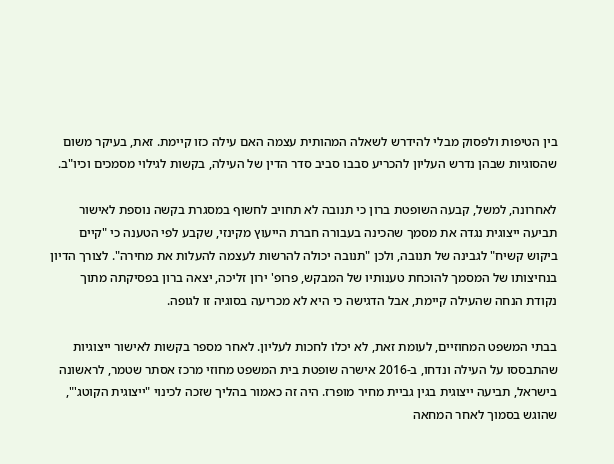בין הטיפות ולפסוק מבלי להידרש לשאלה המהותית עצמה האם עילה כזו קיימת. זאת, בעיקר משום שהסוגיות שבהן נדרש העליון להכריע סבבו סביב סדר הדין של העילה, בקשות לגילוי מסמכים וכיו"ב.

לאחרונה, למשל, קבעה השופטת ברון כי תנובה לא תחויב לחשוף במסגרת בקשה נוספת לאישור תביעה ייצוגית נגדה את מסמך שהכינה בעבורה חברת הייעוץ מקינזי, שקבע לפי הטענה כי "קיים ביקוש קשיח" לגבינה של תנובה, ולכן "תנובה יכולה להרשות לעצמה להעלות את מחירה". לצורך הדיון בנחיצותו של המסמך להוכחת טענותיו של המבקש, פרופ' ירון זליכה, יצאה ברון בפסיקתה מתוך נקודת הנחה שהעילה קיימת, אבל הדגישה כי היא לא מכריעה בסוגיה זו לגופה.

בבתי המשפט המחוזיים, לעומת זאת, לא יכלו לחכות לעליון. לאחר מספר בקשות לאישור ייצוגיות שהתבססו על העילה ונדחו, ב-2016 אישרה שופטת בית המשפט מחוזי מרכז אסתר שטמר, לראשונה בישראל, תביעה ייצוגית בגין גביית מחיר מופרז. היה זה כאמור בהליך שזכה לכינוי "ייצוגית הקוטג'", שהוגש בסמוך לאחר המחאה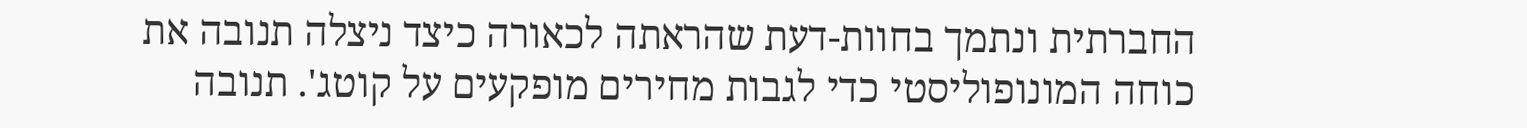החברתית ונתמך בחוות-דעת שהראתה לכאורה כיצד ניצלה תנובה את כוחה המונופוליסטי כדי לגבות מחירים מופקעים על קוטג'. תנובה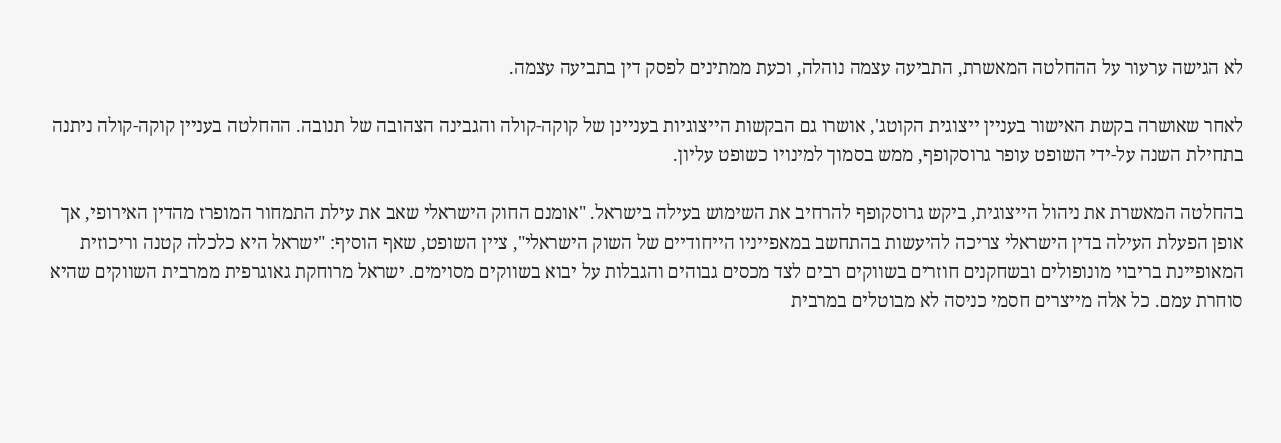לא הגישה ערעור על ההחלטה המאשרת, התביעה עצמה נוהלה, וכעת ממתינים לפסק דין בתביעה עצמה.

לאחר שאושרה בקשת האישור בעניין ייצוגית הקוטג', אושרו גם הבקשות הייצוגיות בעניינן של קוקה-קולה והגבינה הצהובה של תנובה. ההחלטה בעניין קוקה-קולה ניתנה בתחילת השנה על-ידי השופט עופר גרוסקופף, ממש בסמוך למינויו כשופט עליון.

בהחלטה המאשרת את ניהול הייצוגית, ביקש גרוסקופף להרחיב את השימוש בעילה בישראל. "אומנם החוק הישראלי שאב את עילת התמחור המופרז מהדין האירופי, אך אופן הפעלת העילה בדין הישראלי צריכה להיעשות בהתחשב במאפייניו הייחודיים של השוק הישראלי", ציין השופט, שאף הוסיף: "ישראל היא כלכלה קטנה וריכוזית המאופיינת בריבוי מונופולים ובשחקנים חוזרים בשווקים רבים לצד מכסים גבוהים והגבלות על יבוא בשווקים מסוימים. ישראל מרוחקת גאוגרפית ממרבית השווקים שהיא סוחרת עמם. כל אלה מייצרים חסמי כניסה לא מבוטלים במרבית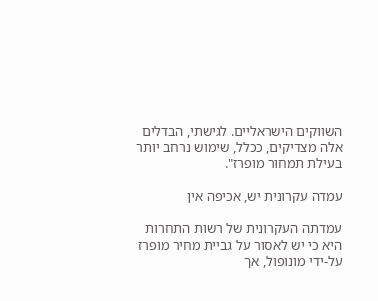השווקים הישראליים. לגישתי, הבדלים אלה מצדיקים, ככלל, שימוש נרחב יותר בעילת תמחור מופרז".

עמדה עקרונית יש, אכיפה אין

עמדתה העקרונית של רשות התחרות היא כי יש לאסור על גביית מחיר מופרז על-ידי מונופול, אך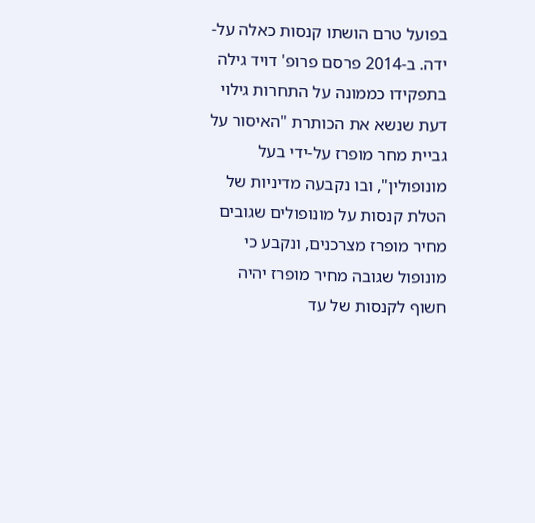בפועל טרם הושתו קנסות כאלה על-ידה. ב-2014 פרסם פרופ' דויד גילה בתפקידו כממונה על התחרות גילוי דעת שנשא את הכותרת "האיסור על גביית מחר מופרז על-ידי בעל מונופולין", ובו נקבעה מדיניות של הטלת קנסות על מונופולים שגובים מחיר מופרז מצרכנים, ונקבע כי מונופול שגובה מחיר מופרז יהיה חשוף לקנסות של עד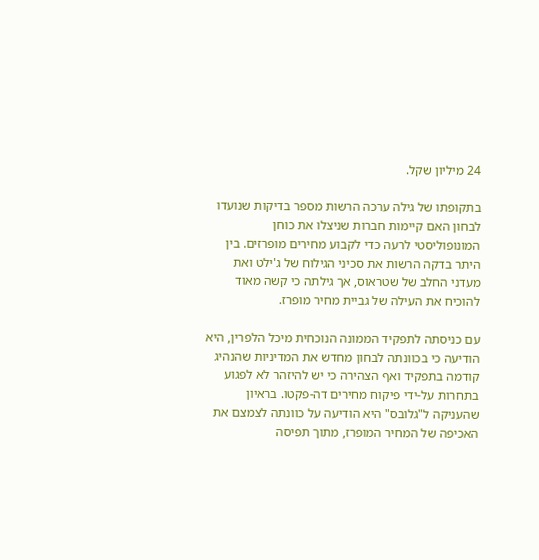24 מיליון שקל.

בתקופתו של גילה ערכה הרשות מספר בדיקות שנועדו לבחון האם קיימות חברות שניצלו את כוחן המונופוליסטי לרעה כדי לקבוע מחירים מופרזים. בין היתר בדקה הרשות את סכיני הגילוח של ג'ילט ואת מעדני החלב של שטראוס, אך גילתה כי קשה מאוד להוכיח את העילה של גביית מחיר מופרז.

עם כניסתה לתפקיד הממונה הנוכחית מיכל הלפרין, היא הודיעה כי בכוונתה לבחון מחדש את המדיניות שהנהיג קודמה בתפקיד ואף הצהירה כי יש להיזהר לא לפגוע בתחרות על-ידי פיקוח מחירים דה-פקטו. בראיון שהעניקה ל"גלובס" היא הודיעה על כוונתה לצמצם את האכיפה של המחיר המופרז, מתוך תפיסה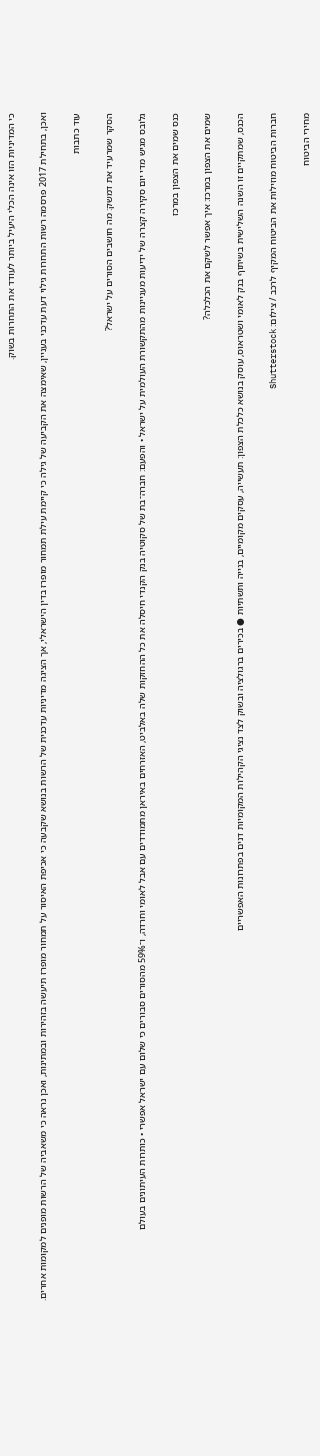כי המדיניות הזו אינה הכלי היעיל ביותר לעודד את התחרות בשוק.

ואכן, בתחילת 2017 פרסמה רשות התחרות גילוי דעת עדכני בעניין, שאימצה את הקביעה של גילה כי קיימת עילת תמחור מופרז בדין הישראלי, אך הציגה מדיניות עדכנית של הרשות בנושא שקבעה כי אכיפת האיסור על תמחור מופרז תיעשה בזהירות ובמתינות, ואכן נראה כי משאביה של הרשות מופנים למקומות אחרים.

עוד כתבות

הסקר שמרעיד את דמשק: מה חושבים הסורים על ישראל?

גלובס מגיש מדי יום סקירה קצרה של ידיעות מעניינות מהתקשורת העולמית על ישראל • והפעם: חברה־בת של סקוטיה בנק הקנדי חיסלה את כל ההחזקות שלה באלביט, האזרחים באיראן מתמודדים עם אבל לאומי וחרדה, ו־59% מהסורים סבורים כי שלום עם ישראל אפשרי • כותרות העיתונים בעולם

כנס שמים את הצפון במרכז

שמים את הצפון במרכז: איך אפשר לשקם את הכלכלה?

הכנס, שמתקיים זו השנה השלישית בשיתוף בנק לאומי ושטראוס, עוסק בנושא כלכלת הצפון: תעשייה, עסקים מקומיים, בנייה ותשתיות ● בכירים ברגולציה ובשוק לצד נציגי הקהילות המקומיות דנים בפתרונות האפשריים

חברות הביטוח מוזילות את הביטוח המקיף לרכב / צילום: Shutterstock

מחירי הביטוח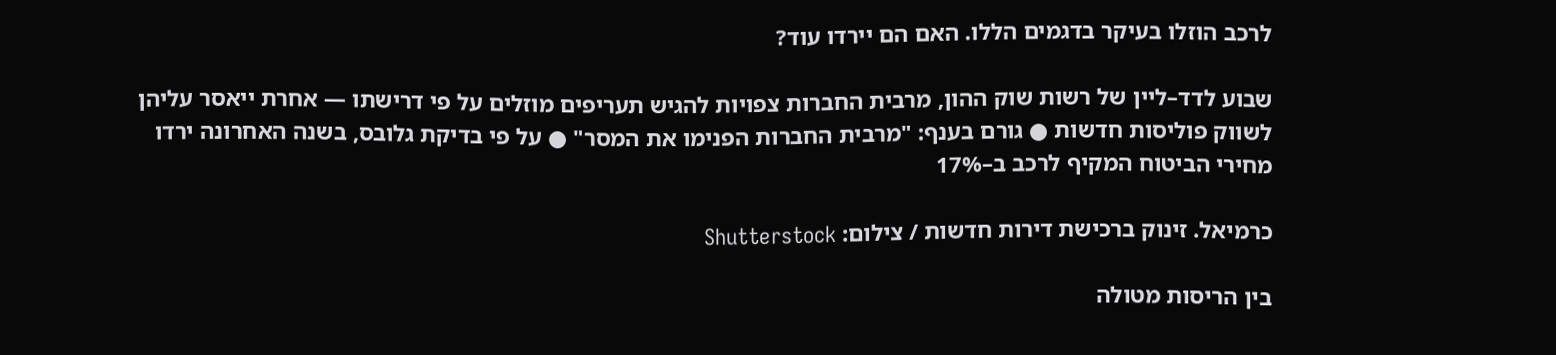לרכב הוזלו בעיקר בדגמים הללו. האם הם יירדו עוד?

שבוע לדד–ליין של רשות שוק ההון, מרבית החברות צפויות להגיש תעריפים מוזלים על פי דרישתו — אחרת ייאסר עליהן לשווק פוליסות חדשות ● גורם בענף: "מרבית החברות הפנימו את המסר" ● על פי בדיקת גלובס, בשנה האחרונה ירדו מחירי הביטוח המקיף לרכב ב–17%

כרמיאל. זינוק ברכישת דירות חדשות / צילום: Shutterstock

בין הריסות מטולה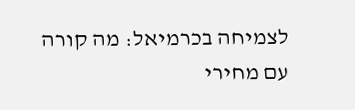לצמיחה בכרמיאל: מה קורה עם מחירי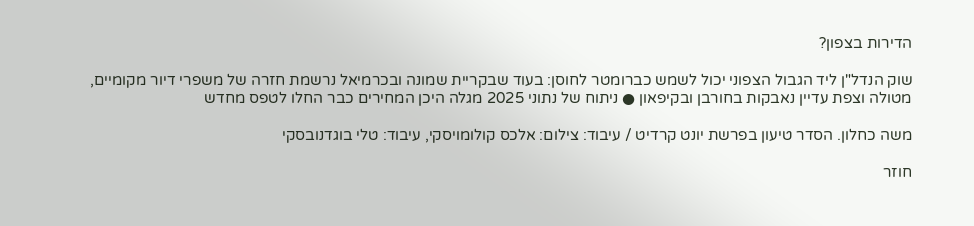הדירות בצפון?

שוק הנדל"ן ליד הגבול הצפוני יכול לשמש כברומטר לחוסן: בעוד שבקריית שמונה ובכרמיאל נרשמת חזרה של משפרי דיור מקומיים, מטולה וצפת עדיין נאבקות בחורבן ובקיפאון ● ניתוח של נתוני 2025 מגלה היכן המחירים כבר החלו לטפס מחדש

משה כחלון. הסדר טיעון בפרשת יונט קרדיט / עיבוד: צילום: אלכס קולומויסקי, עיבוד: טלי בוגדנובסקי

חוזר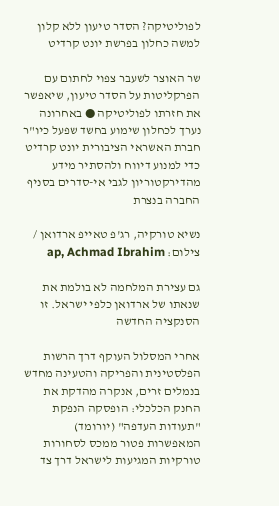לפוליטיקה? הסדר טיעון ללא קלון למשה כחלון בפרשת יונט קרדיט

שר האוצר לשעבר צפוי לחתום עם הפרקליטות על הסדר טיעון, שיאפשר את חזרתו לפוליטיקה ● באחרונה נערך לכחלון שימוע בחשד שפעל כיו"ר חברת האשראי הציבורית יונט קרדיט כדי למנוע דיווח ולהסתיר מידע מהדירקטוריון לגבי אי-סדרים בסניף החברה בנצרת

נשיא טורקיה, רג'פ טאייפ ארדואן / צילום: ap, Achmad Ibrahim

גם עצירת המלחמה לא בולמת את שנאתו של ארדואן כלפי ישראל. זו הסנקציה החדשה

אחרי המסלול העוקף דרך הרשות הפלסטינית והפריקה והטעינה מחדש בנמלים זרים, אנקרה מהדקת את החנק הכלכלי: הופסקה הנפקת "תעודות העדפה" (יורומד) המאפשרות פטור ממכס לסחורות טורקיות המגיעות לישראל דרך צד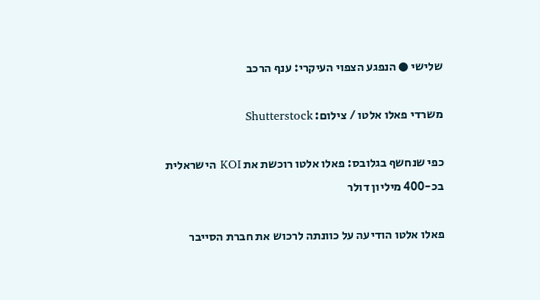שלישי ● הנפגע הצפוי העיקרי: ענף הרכב

משרדי פאלו אלטו / צילום: Shutterstock

כפי שנחשף בגלובס: פאלו אלטו רוכשת את KOI הישראלית בכ-400 מיליון דולר

פאלו אלטו הודיעה על כוונתה לרכוש את חברת הסייבר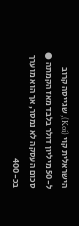הישראלית קוי (Koi), שגייסה קרוב ל-50 מיליון דולר בלבד מאז הקמתה ● סכום העסקה לא נמסר, אך הוא מוערך בכ-400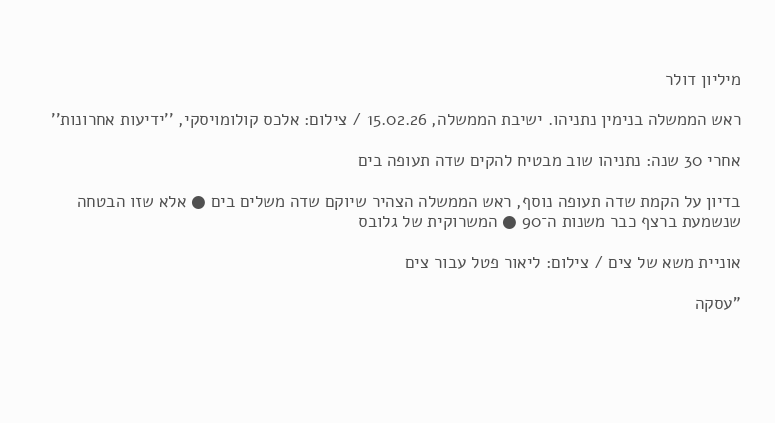מיליון דולר

ראש הממשלה בנימין נתניהו. ישיבת הממשלה, 15.02.26 / צילום: אלכס קולומויסקי, ''ידיעות אחרונות''

אחרי 30 שנה: נתניהו שוב מבטיח להקים שדה תעופה בים

בדיון על הקמת שדה תעופה נוסף, ראש הממשלה הצהיר שיוקם שדה משלים בים ● אלא שזו הבטחה שנשמעת ברצף כבר משנות ה־90 ● המשרוקית של גלובס

אוניית משא של צים / צילום: ליאור פטל עבור צים

"עסקה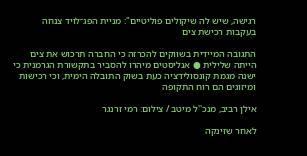רגישה, שיש לה שיקולים פוליטיים": מניית הפג־לויד צנחה בעקבות רכישת צים

התגובה המיידית בשווקים להכרזה כי החברה תרכוש את צים הייתה שלילית ● אנליסטים מיהרו להסביר בתקשורת הגרמנית כי ישנה מגמת קונסולידציה כעת בשוק התובלה הימית, וכי רכישות ומיזוגים הם רוח התקופה

אילן רביב, מנכ''ל מיטב / צילום: רמי זרנגר

לאחר שזינקה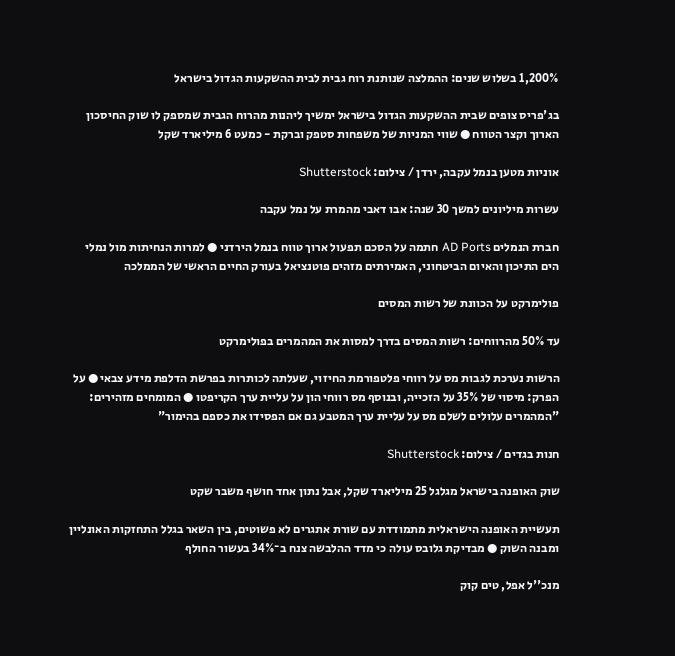1,200% בשלוש שנים: ההמלצה שנותנת רוח גבית לבית ההשקעות הגדול בישראל

בג'פריס צופים שבית ההשקעות הגדול בישראל ימשיך ליהנות מהרוח הגבית שמספק לו שוק החיסכון הארוך וקצר הטווח ● שווי המניות של משפחות סטפק וברקת - כמעט 6 מיליארד שקל

אוניות מטען בנמל עקבה, ירדן / צילום: Shutterstock

עשרות מיליונים למשך 30 שנה: אבו דאבי מהמרת על נמל עקבה

חברת הנמלים AD Ports חתמה על הסכם תפעול ארוך טווח בנמל הירדני ● למרות הנחיתות מול נמלי הים התיכון והאיום הביטחוני, האמירתים מזהים פוטנציאל בעורק החיים הראשי של הממלכה

פולימרקט על הכוונת של רשות המסים

עד 50% מהרווחים: רשות המסים בדרך למסות את המהמרים בפולימרקט

הרשות נערכת לגבות מס על רווחי פלטפורמת החיזוי, שעלתה לכותרות בפרשת הדלפת מידע צבאי ● על הפרק: מיסוי של 35% על הזכייה, ובנוסף מס רווחי הון על עליית ערך הקריפטו ● המומחים מזהירים: "המהמרים עלולים לשלם מס על עליית ערך המטבע גם אם הפסידו את כספם בהימור"

חנות בגדים / צילום: Shutterstock

שוק האופנה בישראל מגלגל 25 מיליארד שקל, אבל נתון אחד חושף משבר שקט

תעשיית האופנה הישראלית מתמודדת עם שורת אתגרים לא פשוטים, בין השאר בגלל התחזקות האונליין ומבנה השוק ● מבדיקת גלובס עולה כי מדד ההלבשה צנח ב־34% בעשור החולף

מנכ''ל אפל, טים קוק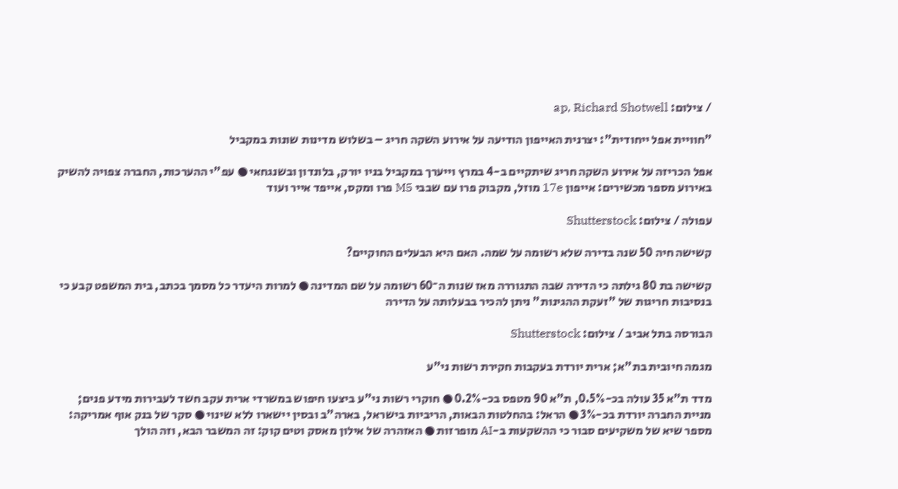/ צילום: ap, Richard Shotwell

"חוויית אפל ייחודית": יצרנית האייפון הודיעה על אירוע השקה חריג – בשלוש מדינות שונות במקביל

אפל הכריזה על אירוע השקה חריג שיתקיים ב-4 במרץ וייערך במקביל בניו יורק, בלונדון ובשנגחאי ● עפ"י ההערכות, החברה צפויה להשיק באירוע מספר מכשירים: אייפון 17e מוזל, מקבוק פרו עם שבבי M5 פרו ומקס, אייפד אייר ועוד

עפולה / צילום: Shutterstock

קשישה חיה 50 שנה בדירה שלא רשומה על שמה. האם היא הבעלים החוקיים?

קשישה בת 80 גילתה כי הדירה שבה התגוררה מאז שנות ה־60 רשומה על שם המדינה ● למרות היעדר כל מסמך בכתב, בית המשפט קבע כי בנסיבות חריגות של "זעקת ההגינות" ניתן להכיר בבעלותה על הדירה

הבורסה בתל אביב / צילום: Shutterstock

מגמה חיובית בת"א; ארית יורדת בעקבות חקירת רשות ני"ע

מדד ת"א 35 עולה בכ-0.5%, ת"א 90 מטפס בכ-0.2% ● חוקרי רשות ני"ע ביצעו חיפוש במשרדי ארית עקב חשד לעבירות מידע פנים; מניית החברה יורדת בכ-3% ● הראל: בהחלטות הבאות, הריביות בישראל, בארה"ב ובסין יישארו ללא שינוי ● סקר של בנק אוף אמריקה: מספר שיא של משקיעים סבור כי ההשקעות ב-AI מופרזות ● האזהרה של אילון מאסק וטים קוק: זה המשבר הבא, וזה הולך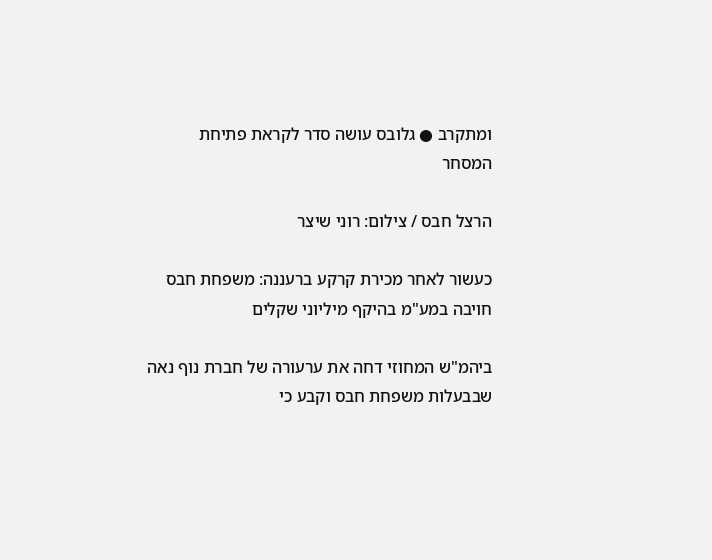ומתקרב ● גלובס עושה סדר לקראת פתיחת המסחר

הרצל חבס / צילום: רוני שיצר

כעשור לאחר מכירת קרקע ברעננה: משפחת חבס חויבה במע"מ בהיקף מיליוני שקלים

ביהמ"ש המחוזי דחה את ערעורה של חברת נוף נאה שבבעלות משפחת חבס וקבע כי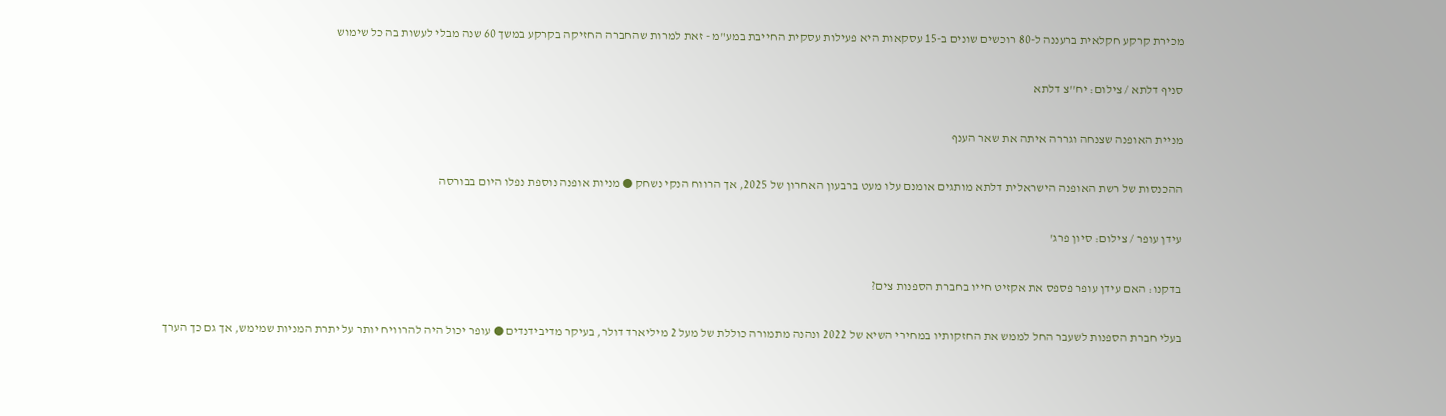מכירת קרקע חקלאית ברעננה ל-80 רוכשים שונים ב-15 עסקאות היא פעילות עסקית החייבת במע"מ - זאת למרות שהחברה החזיקה בקרקע במשך 60 שנה מבלי לעשות בה כל שימוש

סניף דלתא / צילום: יח''צ דלתא

מניית האופנה שצנחה וגררה איתה את שאר הענף

ההכנסות של רשת האופנה הישראלית דלתא מותגים אומנם עלו מעט ברבעון האחרון של 2025, אך הרווח הנקי נשחק ● מניות אופנה נוספת נפלו היום בבורסה

עידן עופר / צילום: סיון פרג'

בדקנו: האם עידן עופר פספס את אקזיט חייו בחברת הספנות צים?

בעלי חברת הספנות לשעבר החל לממש את החזקותיו במחירי השיא של 2022 ונהנה מתמורה כוללת של מעל 2 מיליארד דולר, בעיקר מדיבידנדים ● עופר יכול היה להרוויח יותר על יתרת המניות שמימש, אך גם כך הערך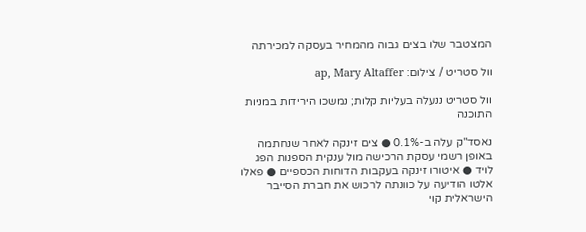המצטבר שלו בצים גבוה מהמחיר בעסקה למכירתה

וול סטריט / צילום: ap, Mary Altaffer

וול סטריט ננעלה בעליות קלות; נמשכו הירידות במניות התוכנה

נאסד"ק עלה ב-0.1% ● צים זינקה לאחר שנחתמה באופן רשמי עסקת הרכישה מול ענקית הספנות הפג לויד ● איטורו זינקה בעקבות הדוחות הכספיים ● פאלו אלטו הודיעה על כוונתה לרכוש את חברת הסייבר הישראלית קוי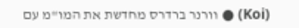(Koi) ● וורנר ברדרס מחדשת את המו"מ עם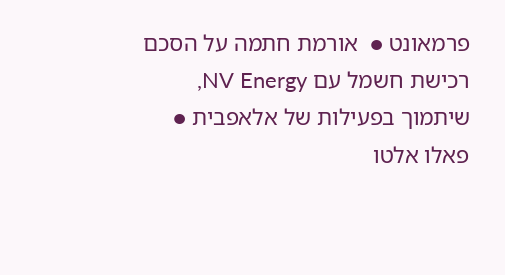פרמאונט ●  אורמת חתמה על הסכם רכישת חשמל עם NV Energy, שיתמוך בפעילות של אלאפבית ● פאלו אלטו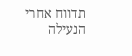תדווח אחרי הנעילה